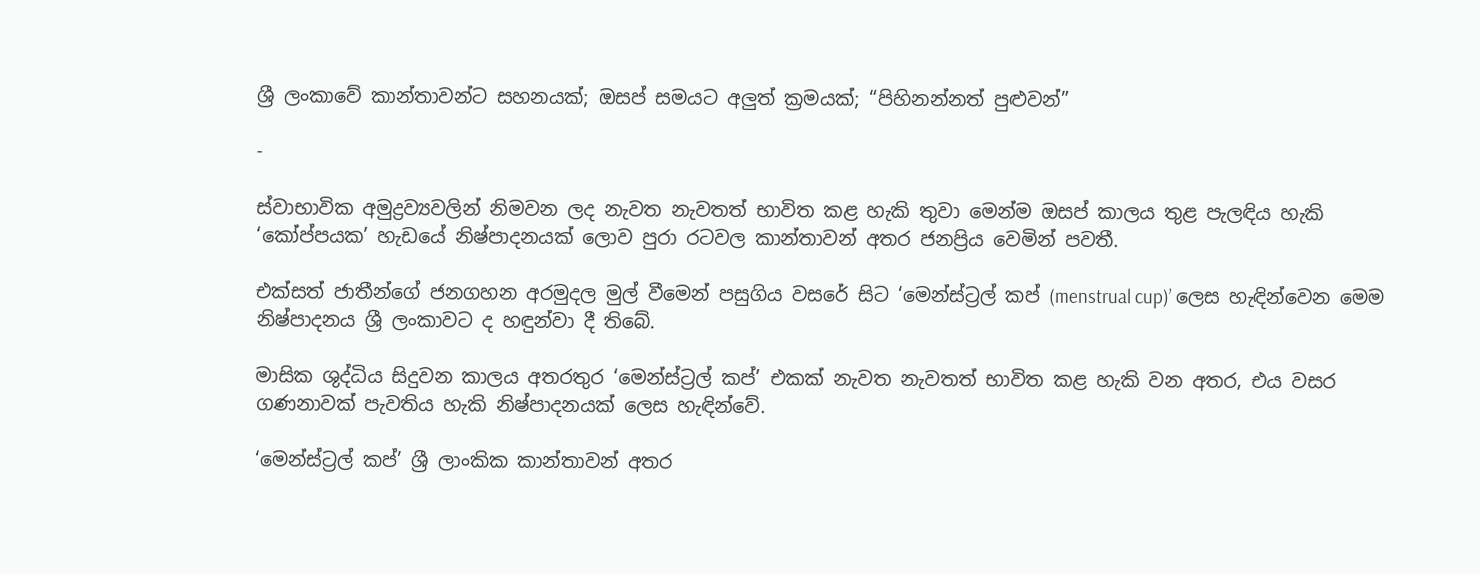ශ්‍රී ලංකාවේ කාන්තාවන්ට සහනයක්; ඔසප් සමයට අලුත් ක්‍රමයක්; “පිහිනන්නත් පුළුවන්”

-

ස්වාභාවික අමුද්‍රව්‍යවලින් නිමවන ලද නැවත නැවතත් භාවිත කළ හැකි තුවා මෙන්ම ඔසප් කාලය තුළ පැලඳිය හැකි ‘කෝප්පයක’ හැඩයේ නිෂ්පාදනයක් ලොව පුරා රටවල කාන්තාවන් අතර ජනප්‍රිය වෙමින් පවතී.

එක්සත් ජාතීන්ගේ ජනගහන අරමුදල මුල් වීමෙන් පසුගිය වසරේ සිට ‘මෙන්ස්ට්‍රල් කප් (menstrual cup)’ ලෙස හැඳින්වෙන මෙම නිෂ්පාදනය ශ්‍රී ලංකාවට ද හඳුන්වා දී තිබේ.

මාසික ශුද්ධිය සිදුවන කාලය අතරතුර ‘මෙන්ස්ට්‍රල් කප්’ එකක් නැවත නැවතත් භාවිත කළ හැකි වන අතර, එය වසර ගණනාවක් පැවතිය හැකි නිෂ්පාදනයක් ලෙස හැඳින්වේ.

‘මෙන්ස්ට්‍රල් කප්’ ශ්‍රී ලාංකික කාන්තාවන් අතර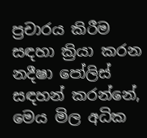ප්‍රචාරය කිරීම සඳහා ක්‍රියා කරන නදීෂා පෝලිස් සඳහන් කරන්නේ, මෙය මිල අධික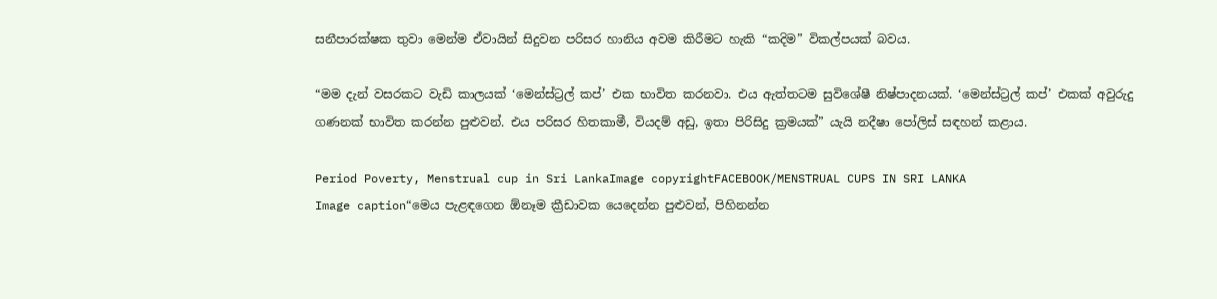සනීපාරක්ෂක තුවා මෙන්ම ඒවායින් සිදුවන පරිසර හානිය අවම කිරීමට හැකි “කදිම” විකල්පයක් බවය.

“මම දැන් වසරකට වැඩි කාලයක් ‘මෙන්ස්ට්‍රල් කප්’ එක භාවිත කරනවා. එය ඇත්තටම සුවිශේෂී නිෂ්පාදනයක්. ‘මෙන්ස්ට්‍රල් කප්’ එකක් අවුරුදු ගණනක් භාවිත කරන්න පුළුවන්. එය පරිසර හිතකාමී, වියදම් අඩු, ඉතා පිරිසිදු ක්‍රමයක්” යැයි නදීෂා පෝලිස් සඳහන් කළාය.

Period Poverty, Menstrual cup in Sri LankaImage copyrightFACEBOOK/MENSTRUAL CUPS IN SRI LANKA
Image caption“මෙය පැළඳගෙන ඕනෑම ක්‍රීඩාවක යෙදෙන්න පුළුවන්, පිහිනන්න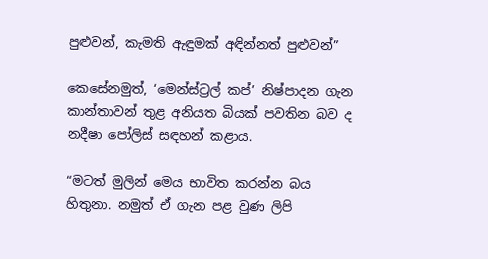පුළුවන්, කැමති ඇඳුමක් අඳින්නත් පුළුවන්”

කෙසේනමුත්, ‘මෙන්ස්ට්‍රල් කප්’ නිෂ්පාදන ගැන කාන්තාවන් තුළ අනියත බියක් පවතින බව ද නදීෂා පෝලිස් සඳහන් කළාය.

“මටත් මුලින් මෙය භාවිත කරන්න බය හිතුනා. නමුත් ඒ ගැන පළ වුණ ලිපි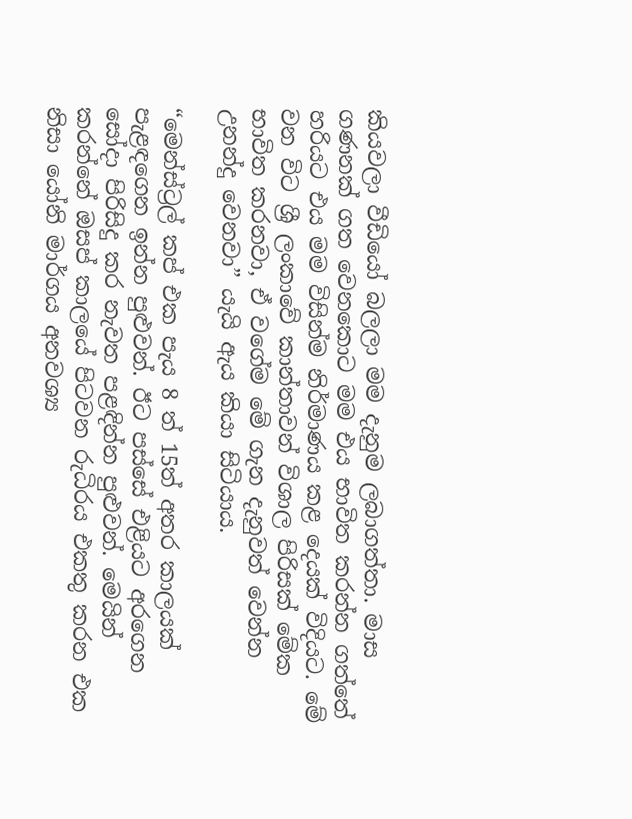කියවලා වීඩියෝ බලලා මම දැනුම ලබාගත්තා. මාස ගණනක් ගත වෙනකොට මම එය භාවිත කරන්න ගත්තේ හරියට එය මම විසින්ම නිර්මාණය කළ දෙයක් විදියට. මේ වන විට ශ්‍රී ලංකාවේ කාන්තාවන් විශාල පිරිසක් මේක භාවිත කරනවා, ඒ වගේම මේ ගැන දැනුවත් වෙන්න උනන්දු වෙනවා” යැයි ඇය කියා සිටියාය.

“මෙන්ස්ට්‍රල් කප් එක පැය 8 ත් 15ත් අතර කාලයක් පැළඳගෙන ඉන්න පුළුවන්. ඊට පස්සේ එළියට අරගෙන සෝදා පිරිසිදු කර නැවත පළඳින්න පුළුවන්. මෙයින් කරන්නේ ඔසප් කාලයේ පිටවන රුධිරය එකතු කරන එක නිසා යෝනි මාර්ගය අනවශ්‍ය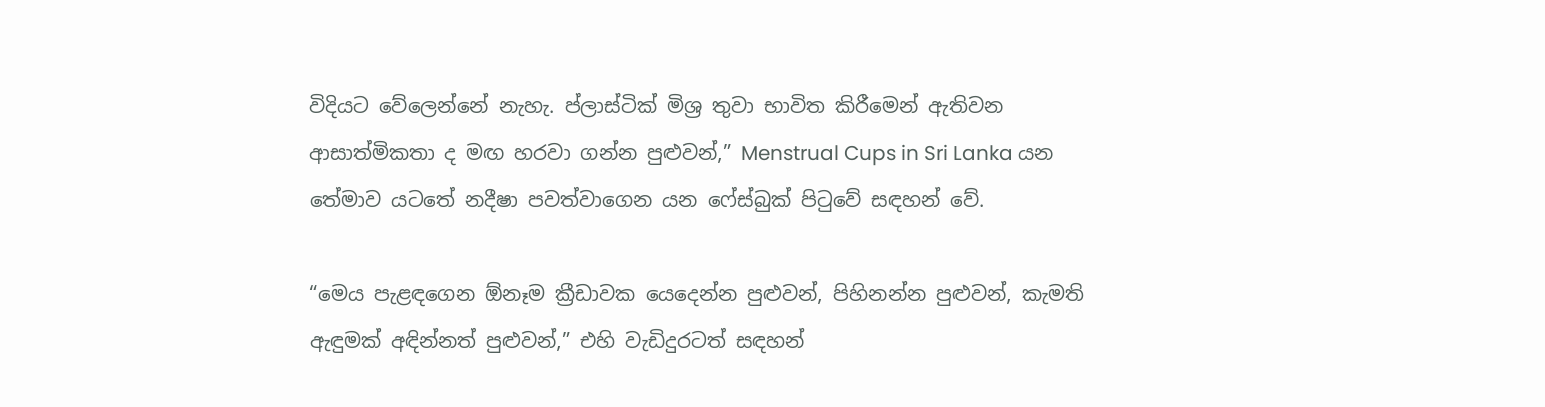විදියට වේලෙන්නේ නැහැ. ප්ලාස්ටික් මිශ්‍ර තුවා භාවිත කිරීමෙන් ඇතිවන ආසාත්මිකතා ද මඟ හරවා ගන්න පුළුවන්,” Menstrual Cups in Sri Lanka යන තේමාව යටතේ නදීෂා පවත්වාගෙන යන ෆේස්බුක් පිටුවේ සඳහන් වේ.

“මෙය පැළඳගෙන ඕනෑම ක්‍රීඩාවක යෙදෙන්න පුළුවන්, පිහිනන්න පුළුවන්, කැමති ඇඳුමක් අඳින්නත් පුළුවන්,” එහි වැඩිදුරටත් සඳහන්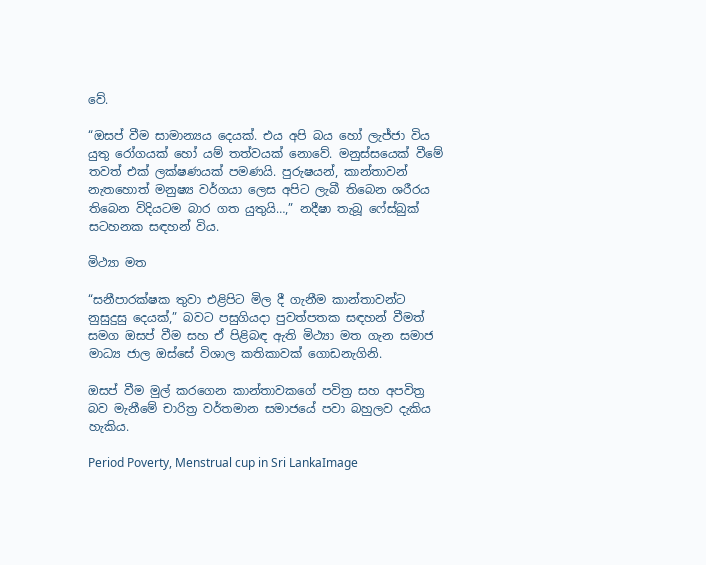වේ.

“ඔසප් වීම සාමාන්‍යය දෙයක්. එය අපි බය හෝ ලැජ්ජා විය යුතු රෝගයක් හෝ යම් තත්වයක් නොවේ. මනුස්සයෙක් වීමේ තවත් එක් ලක්ෂණයක් පමණයි. පුරුෂයන්, කාන්තාවන් නැතහොත් මනුෂ්‍ය වර්ගයා ලෙස අපිට ලැබී තිබෙන ශරීරය තිබෙන විදියටම බාර ගත යුතුයි…,” නදීෂා තැබූ ෆේස්බුක් සටහනක සඳහන් විය.

මිථ්‍යා මත

“සනීපාරක්ෂක තුවා එළිපිට මිල දී ගැනීම කාන්තාවන්ට නුසුදුසු දෙයක්,” බවට පසුගියදා පුවත්පතක සඳහන් වීමත් සමග ඔසප් වීම සහ ඒ පිළිබඳ ඇති මිථ්‍යා මත ගැන සමාජ මාධ්‍ය ජාල ඔස්සේ විශාල කතිකාවක් ගොඩනැගිනි.

ඔසප් වීම මුල් කරගෙන කාන්තාවකගේ පවිත්‍ර සහ අපවිත්‍ර බව මැනීමේ චාරිත්‍ර වර්තමාන සමාජයේ පවා බහුලව දැකිය හැකිය.

Period Poverty, Menstrual cup in Sri LankaImage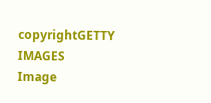copyrightGETTY IMAGES
Image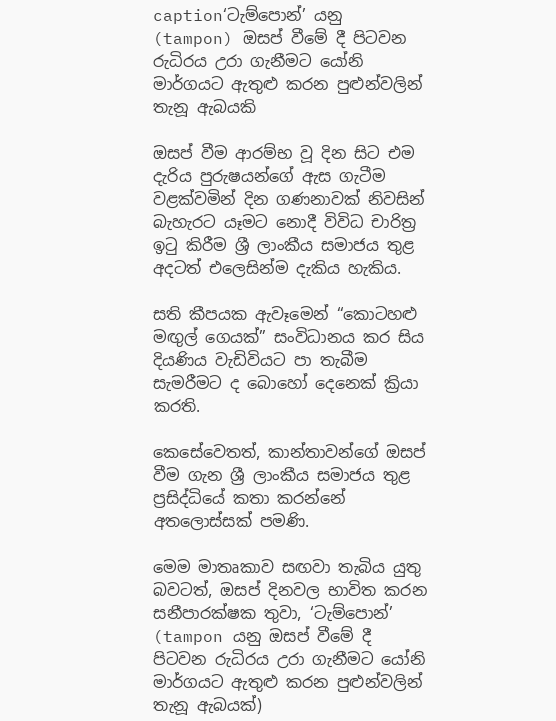caption‘ටැම්පොන්’ යනු (tampon) ඔසප් වීමේ දී පිටවන රුධිරය උරා ගැනීමට යෝනි මාර්ගයට ඇතුළු කරන පුළුන්වලින් තැනූ ඇබයකි

ඔසප් වීම ආරම්භ වූ දින සිට එම දැරිය පුරුෂයන්ගේ ඇස ගැටීම වළක්වමින් දින ගණනාවක් නිවසින් බැහැරට යෑමට නොදී විවිධ චාරිත්‍ර ඉටු කිරීම ශ්‍රී ලාංකීය සමාජය තුළ අදටත් එලෙසින්ම දැකිය හැකිය.

සති කීපයක ඇවෑමෙන් “කොටහළු මඟුල් ගෙයක්” සංවිධානය කර සිය දියණිය වැඩිවියට පා තැබීම සැමරීමට ද බොහෝ දෙනෙක් ක්‍රියා කරති.

කෙසේවෙතත්, කාන්තාවන්ගේ ඔසප් වීම ගැන ශ්‍රී ලාංකීය සමාජය තුළ ප්‍රසිද්ධියේ කතා කරන්නේ අතලොස්සක් පමණි.

මෙම මාතෘකාව සඟවා තැබිය යුතු බවටත්, ඔසප් දිනවල භාවිත කරන සනීපාරක්ෂක තුවා, ‘ටැම්පොන්’ (tampon යනු ඔසප් වීමේ දී පිටවන රුධිරය උරා ගැනීමට යෝනි මාර්ගයට ඇතුළු කරන පුළුන්වලින් තැනූ ඇබයක්)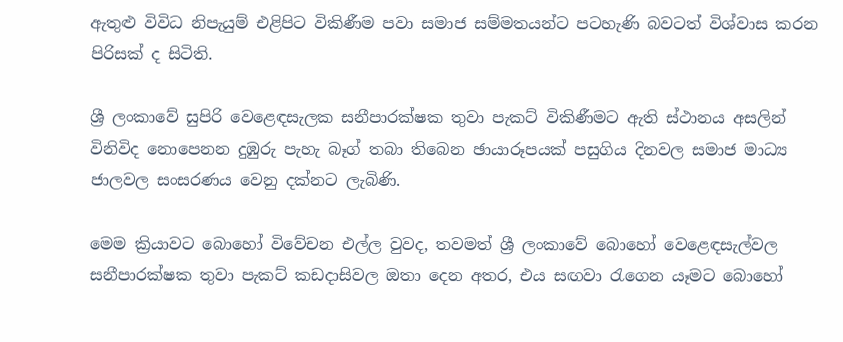ඇතුළු විවිධ නිපැයුම් එළිපිට විකිණීම පවා සමාජ සම්මතයන්ට පටහැණි බවටත් විශ්වාස කරන පිරිසක් ද සිටිති.

ශ්‍රී ලංකාවේ සුපිරි වෙළෙඳසැලක සනීපාරක්ෂක තුවා පැකට් විකිණීමට ඇති ස්ථානය අසලින් විනිවිද නොපෙනන දුඹුරු පැහැ බෑග් තබා තිබෙන ඡායාරූපයක් පසුගිය දිනවල සමාජ මාධ්‍ය ජාලවල සංසරණය වෙනු දක්නට ලැබිණි.

මෙම ක්‍රියාවට බොහෝ විවේචන එල්ල වුවද, තවමත් ශ්‍රී ලංකාවේ බොහෝ වෙළෙඳසැල්වල සනීපාරක්ෂක තුවා පැකට් කඩදාසිවල ඔතා දෙන අතර, එය සඟවා රැගෙන යෑමට බොහෝ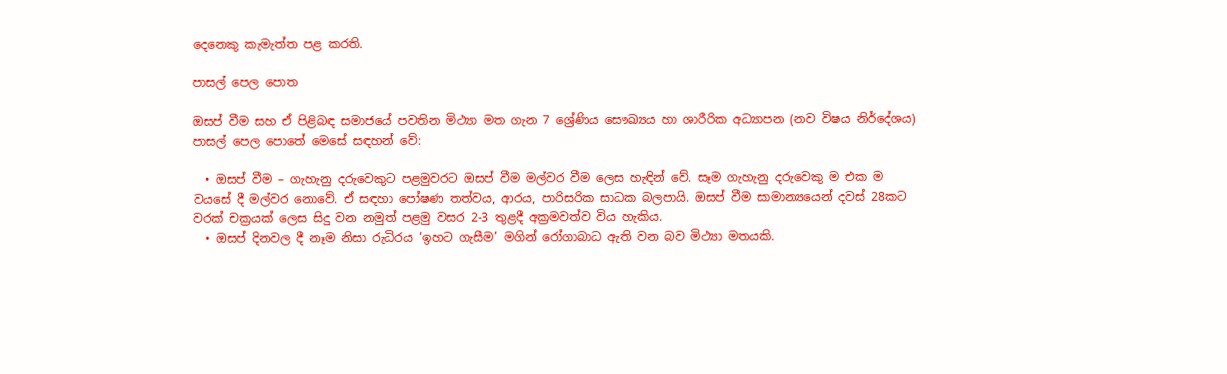දෙනෙකු කැමැත්ත පළ කරති.

පාසල් පෙල පොත

ඔසප් වීම සහ ඒ පිළිබඳ සමාජයේ පවතින මිථ්‍යා මත ගැන 7 ශ්‍රේණිය සෞඛ්‍යය හා ශාරීරික අධ්‍යාපන (නව විෂය නිර්දේශය) පාසල් පෙල පොතේ මෙසේ සඳහන් වේ:

  • ඔසප් වීම – ගැහැනු දරුවෙකුට පළමුවරට ඔසප් වීම මල්වර වීම ලෙස හැඳින් වේ. සෑම ගැහැනු දරුවෙකු ම එක ම වයසේ දී මල්වර නොවේ. ඒ සඳහා පෝෂණ තත්වය, ආරය, පාරිසරික සාධක බලපායි. ඔසප් වීම සාමාන්‍යයෙන් දවස් 28කට වරක් චක්‍රයක් ලෙස සිදු වන නමුත් පළමු වසර 2-3 තුළදී අක්‍රමවත්ව විය හැකිය.
  • ඔසප් දිනවල දී නෑම නිසා රුධිරය ‘ඉහට ගැසීම’ මගින් රෝගාබාධ ඇති වන බව මිථ්‍යා මතයකි.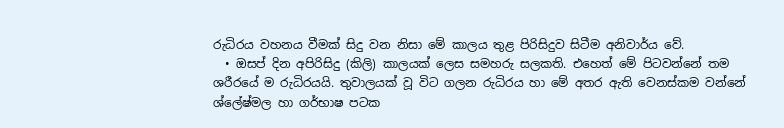රුධිරය වහනය වීමක් සිදු වන නිසා මේ කාලය තුළ පිරිසිදුව සිටීම අනිවාර්ය වේ.
  • ඔසප් දින අපිරිසිදු (කිලි) කාලයක් ලෙස සමහරු සලකති. එහෙත් මේ පිටවන්නේ තම ශරීරයේ ම රුධිරයයි. තුවාලයක් වූ විට ගලන රුධිරය හා මේ අතර ඇති වෙනස්කම වන්නේ ශ්ලේෂ්මල හා ගර්භාෂ පටක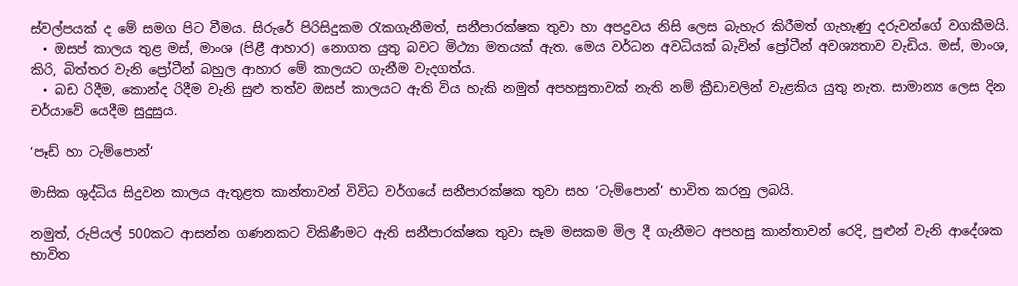ස්වල්පයක් ද මේ සමග පිට වීමය. සිරුරේ පිරිසිදුකම රැකගැනීමත්, සනීපාරක්ෂක තුවා හා අපද්‍රවය නිසි ලෙස බැහැර කිරීමත් ගැහැණු දරුවන්ගේ වගකීමයි.
  • ඔසප් කාලය තුළ මස්, මාංශ (පිළී ආහාර) නොගත යුතු බවට මිථ්‍යා මතයක් ඇත. මෙය වර්ධන අවධියක් බැවින් ප්‍රෝටීන් අවශ්‍යතාව වැඩිය. මස්, මාංශ, කිරි, බිත්තර වැනි ප්‍රෝටීන් බහුල ආහාර මේ කාලයට ගැනීම වැදගත්ය.
  • බඩ රිදීම, කොන්ද රිදීම වැනි සුළු තත්ව ඔසප් කාලයට ඇති විය හැකි නමුත් අපහසුතාවක් නැති නම් ක්‍රීඩාවලින් වැළකිය යුතු නැත. සාමාන්‍ය ලෙස දින චර්යාවේ යෙදීම සුදුසුය.

‘පෑඩ් හා ටැම්පොන්’

මාසික ශුද්ධිය සිදුවන කාලය ඇතුළත කාන්තාවන් විවිධ වර්ගයේ සනීපාරක්ෂක තුවා සහ ‘ටැම්පොන්’ භාවිත කරනු ලබයි.

නමුත්, රුපියල් 500කට ආසන්න ගණනකට විකිණීමට ඇති සනීපාරක්ෂක තුවා සෑම මසකම මිල දී ගැනීමට අපහසු කාන්තාවන් රෙදි, පුළුන් වැනි ආදේශක භාවිත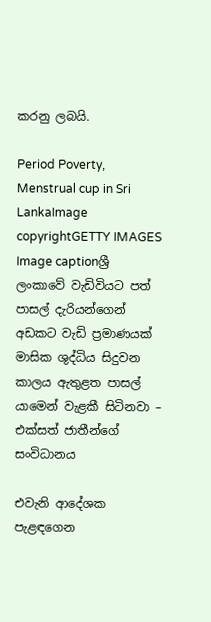කරනු ලබයි.

Period Poverty, Menstrual cup in Sri LankaImage copyrightGETTY IMAGES
Image captionශ්‍රී ලංකාවේ වැඩිවියට පත් පාසල් දැරියන්ගෙන් අඩකට වැඩි ප්‍රමාණයක් මාසික ශුද්ධිය සිදුවන කාලය ඇතුළත පාසල් යාමෙන් වැළකී සිටිනවා – එක්සත් ජාතීන්ගේ සංවිධානය

එවැනි ආදේශක පැළඳගෙන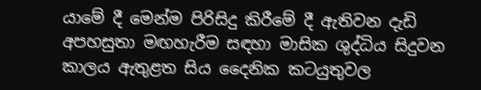යාමේ දී මෙන්ම පිරිසිදු කිරීමේ දී ඇතිවන දැඩි අපහසුතා මඟහැරීම සඳහා මාසික ශුද්ධිය සිදුවන කාලය ඇතුළත සිය දෛනික කටයුතුවල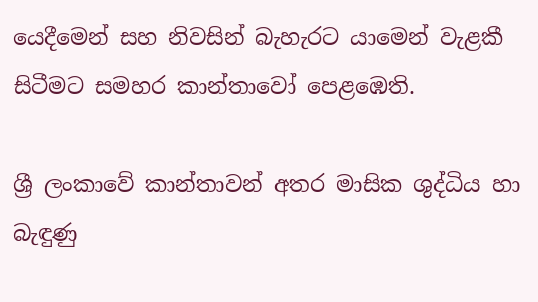යෙදීමෙන් සහ නිවසින් බැහැරට යාමෙන් වැළකී සිටීමට සමහර කාන්තාවෝ පෙළඹෙති.

ශ්‍රී ලංකාවේ කාන්තාවන් අතර මාසික ශුද්ධිය හා බැඳුණු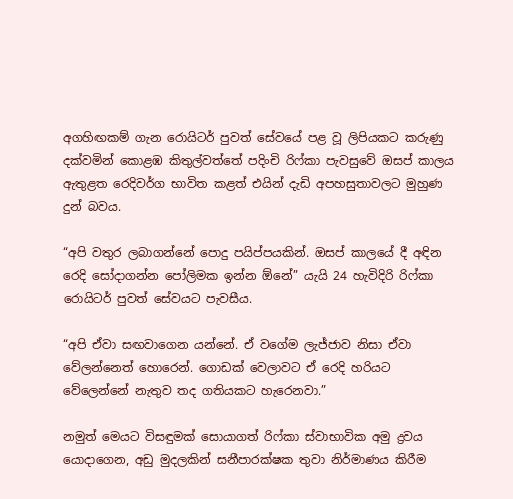අගහිඟකම් ගැන රොයිටර් පුවත් සේවයේ පළ වූ ලිපියකට කරුණු දක්වමින් කොළඹ කිතුල්වත්තේ පදිංචි රිෆ්කා පැවසුවේ ඔසප් කාලය ඇතුළත රෙදිවර්ග භාවිත කළත් එයින් දැඩි අපහසුතාවලට මුහුණ දුන් බවය.

“අපි වතුර ලබාගන්නේ පොදු පයිප්පයකින්. ඔසප් කාලයේ දී අඳින රෙදි සෝදාගන්න පෝලිමක ඉන්න ඕනේ” යැයි 24 හැවිදිරි රිෆ්කා රොයිටර් පුවත් සේවයට පැවසීය.

“අපි ඒවා සඟවාගෙන යන්නේ. ඒ වගේම ලැජ්ජාව නිසා ඒවා වේලන්නෙත් හොරෙන්. ගොඩක් වෙලාවට ඒ රෙදි හරියට වේලෙන්නේ නැතුව තද ගතියකට හැරෙනවා.”

නමුත් මෙයට විසඳුමක් සොයාගත් රිෆ්කා ස්වාභාවික අමු ද්‍රවය යොදාගෙන, අඩු මුදලකින් සනීපාරක්ෂක තුවා නිර්මාණය කිරීම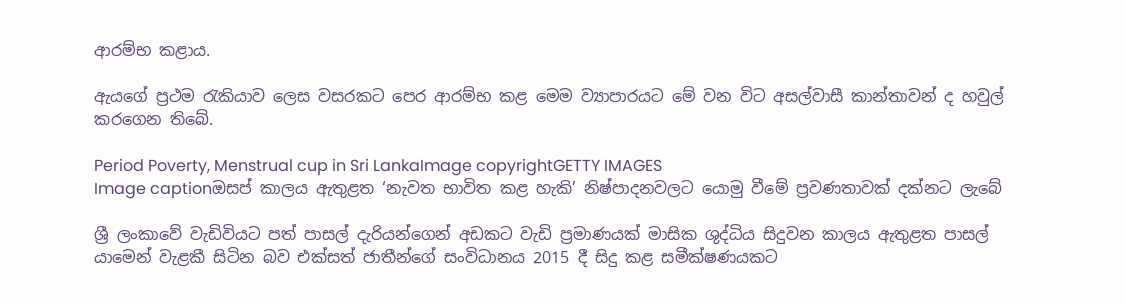ආරම්භ කළාය.

ඇයගේ ප්‍රථම රැකියාව ලෙස වසරකට පෙර ආරම්භ කළ මෙම ව්‍යාපාරයට මේ වන විට අසල්වාසී කාන්තාවන් ද හවුල් කරගෙන තිබේ.

Period Poverty, Menstrual cup in Sri LankaImage copyrightGETTY IMAGES
Image captionඔසප් කාලය ඇතුළත ‘නැවත භාවිත කළ හැකි’ නිෂ්පාදනවලට යොමු වීමේ ප්‍රවණතාවක් දක්නට ලැබේ

ශ්‍රී ලංකාවේ වැඩිවියට පත් පාසල් දැරියන්ගෙන් අඩකට වැඩි ප්‍රමාණයක් මාසික ශුද්ධිය සිදුවන කාලය ඇතුළත පාසල් යාමෙන් වැළකී සිටින බව එක්සත් ජාතීන්ගේ සංවිධානය 2015 දී සිදු කළ සමීක්ෂණයකට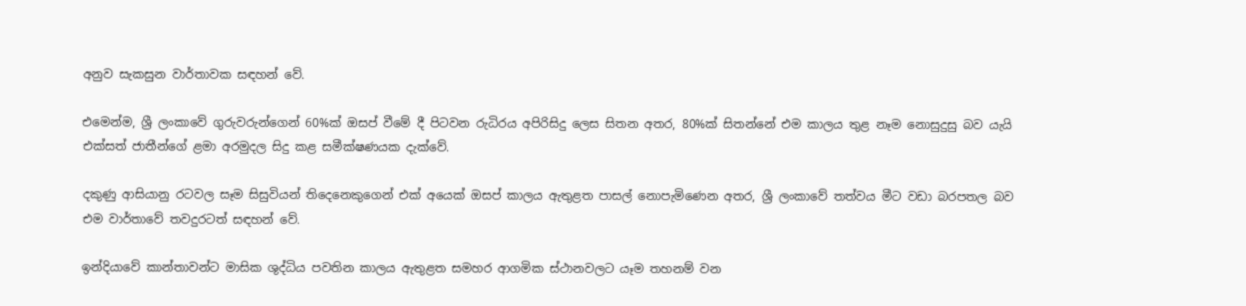අනුව සැකසුන වාර්තාවක සඳහන් වේ.

එමෙන්ම, ශ්‍රී ලංකාවේ ගුරුවරුන්ගෙන් 60%ක් ඔසප් වීමේ දී පිටවන රුධිරය අපිරිසිදු ලෙස සිතන අතර, 80%ක් සිතන්නේ එම කාලය තුළ නෑම නොසුදුසු බව යැයි එක්සත් ජාතීන්ගේ ළමා අරමුදල සිදු කළ සමීක්ෂණයක දැක්වේ.

දකුණු ආසියානු රටවල සෑම සිසුවියන් තිදෙනෙකුගෙන් එක් අයෙක් ඔසප් කාලය ඇතුළත පාසල් නොපැමිණෙන අතර, ශ්‍රී ලංකාවේ තත්වය මීට වඩා බරපතල බව එම වාර්තාවේ තවදුරටත් සඳහන් වේ.

ඉන්දියාවේ කාන්තාවන්ට මාසික ශුද්ධිය පවතින කාලය ඇතුළත සමහර ආගමික ස්ථානවලට යෑම තහනම් වන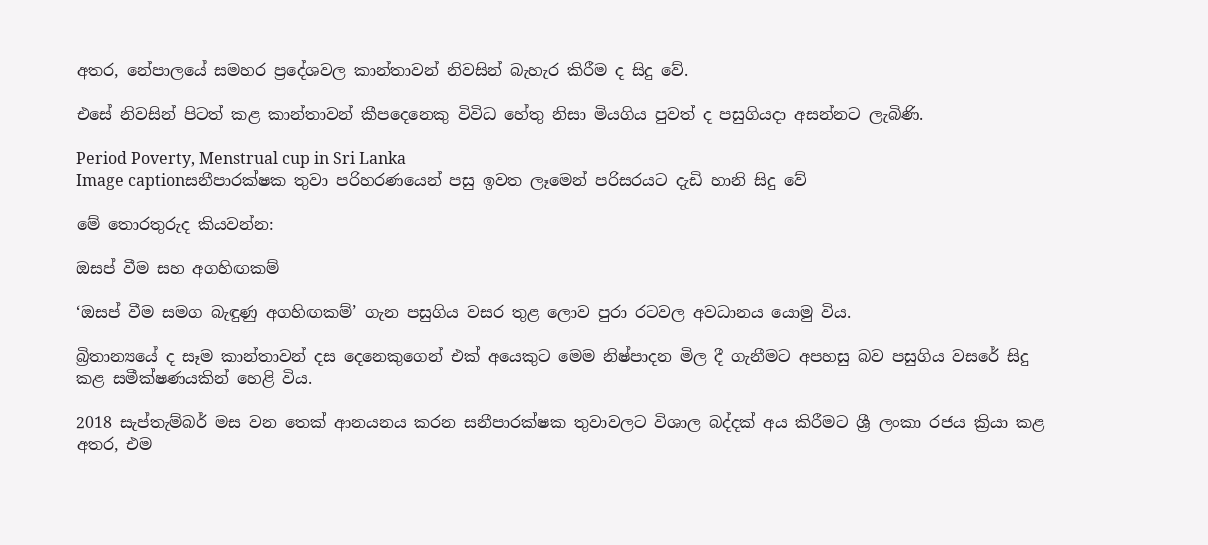අතර, නේපාලයේ සමහර ප්‍රදේශවල කාන්තාවන් නිවසින් බැහැර කිරීම ද සිදු වේ.

එසේ නිවසින් පිටත් කළ කාන්තාවන් කීපදෙනෙකු විවිධ හේතු නිසා මියගිය පුවත් ද පසුගියදා අසන්නට ලැබිණි.

Period Poverty, Menstrual cup in Sri Lanka
Image captionසනීපාරක්ෂක තුවා පරිහරණයෙන් පසු ඉවත ලෑමෙන් පරිසරයට දැඩි හානි සිදු වේ

මේ තොරතුරුද කියවන්න:

ඔසප් වීම සහ අගහිඟකම්

‘ඔසප් වීම සමග බැඳුණු අගහිඟකම්’ ගැන පසුගිය වසර තුළ ලොව පුරා රටවල අවධානය යොමු විය.

බ්‍රිතාන්‍යයේ ද සෑම කාන්තාවන් දස දෙනෙකුගෙන් එක් අයෙකුට මෙම නිෂ්පාදන මිල දී ගැනීමට අපහසු බව පසුගිය වසරේ සිදු කළ සමීක්ෂණයකින් හෙළි විය.

2018 සැප්තැම්බර් මස වන තෙක් ආනයනය කරන සනීපාරක්ෂක තුවාවලට විශාල බද්දක් අය කිරීමට ශ්‍රී ලංකා රජය ක්‍රියා කළ අතර, එම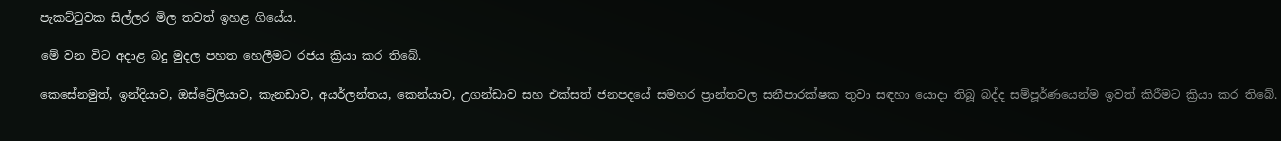පැකට්ටුවක සිල්ලර මිල තවත් ඉහළ ගියේය.

මේ වන විට අදාළ බදු මුදල පහත හෙලීමට රජය ක්‍රියා කර තිබේ.

කෙසේනමුත්, ඉන්දියාව, ඔස්ට්‍රේලියාව, කැනඩාව, අයර්ලන්තය, කෙන්යාව, උගන්ඩාව සහ එක්සත් ජනපදයේ සමහර ප්‍රාන්තවල සනීපාරක්ෂක තුවා සඳහා යොදා තිබූ බද්ද සම්පූර්ණයෙන්ම ඉවත් කිරීමට ක්‍රියා කර තිබේ.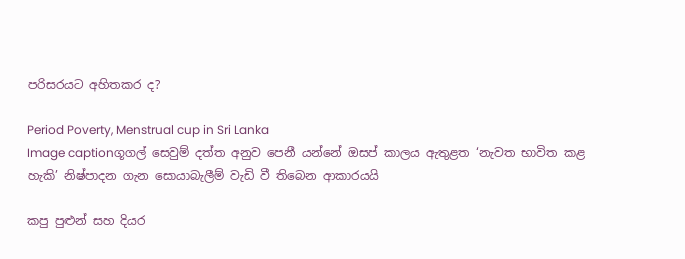පරිසරයට අහිතකර ද?

Period Poverty, Menstrual cup in Sri Lanka
Image captionගූගල් සෙවුම් දත්ත අනුව පෙනී යන්නේ ඔසප් කාලය ඇතුළත ‘නැවත භාවිත කළ හැකි’ නිෂ්පාදන ගැන සොයාබැලීම් වැඩි වී තිබෙන ආකාරයයි

කපු පුළුන් සහ දියර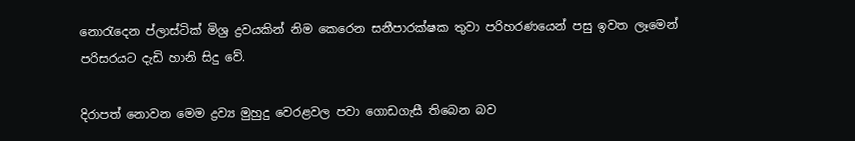නොරැදෙන ප්ලාස්ටික් මිශ්‍ර ද්‍රවයකින් නිම කෙරෙන සනීපාරක්ෂක තුවා පරිහරණයෙන් පසු ඉවත ලෑමෙන් පරිසරයට දැඩි හානි සිදු වේ.

දිරාපත් නොවන මෙම ද්‍රව්‍ය මුහුදු වෙරළවල පවා ගොඩගැසී තිබෙන බව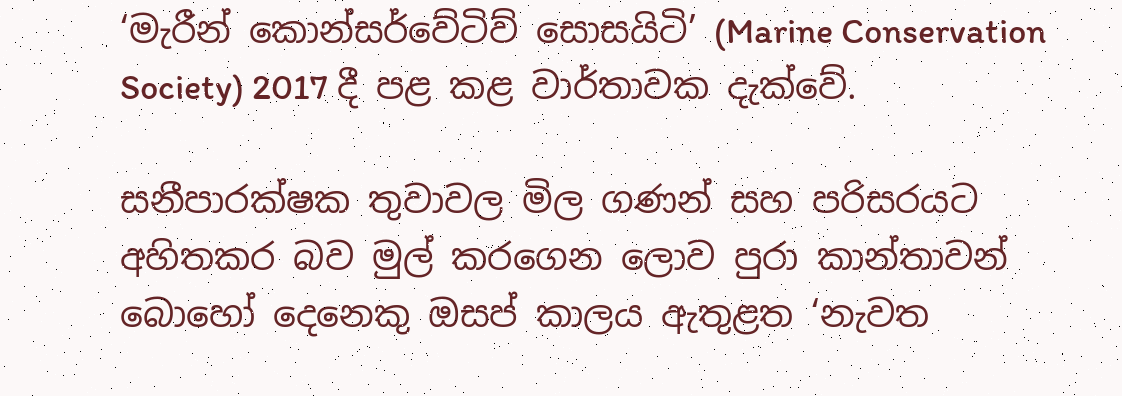‘මැරීන් කොන්සර්වේටිව් සොසයිටි’ (Marine Conservation Society) 2017 දී පළ කළ වාර්තාවක දැක්වේ.

සනීපාරක්ෂක තුවාවල මිල ගණන් සහ පරිසරයට අහිතකර බව මුල් කරගෙන ලොව පුරා කාන්තාවන් බොහෝ දෙනෙකු ඔසප් කාලය ඇතුළත ‘නැවත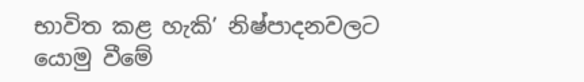භාවිත කළ හැකි’ නිෂ්පාදනවලට යොමු වීමේ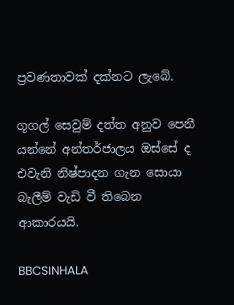ප්‍රවණතාවක් දක්නට ලැබේ.

ගූගල් සෙවුම් දත්ත අනුව පෙනී යන්නේ අන්තර්ජාලය ඔස්සේ ද එවැනි නිෂ්පාදන ගැන සොයා බැලීම් වැඩි වී තිබෙන ආකාරයයි.

BBCSINHALA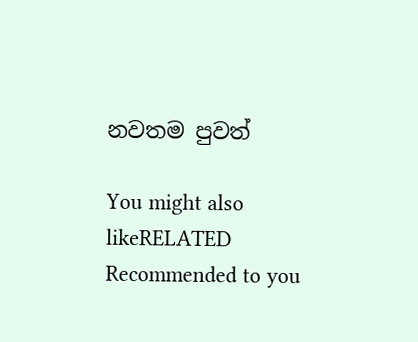නවතම පුවත්

You might also likeRELATED
Recommended to you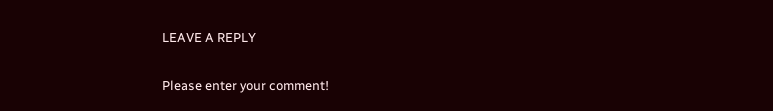LEAVE A REPLY

Please enter your comment!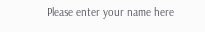Please enter your name here